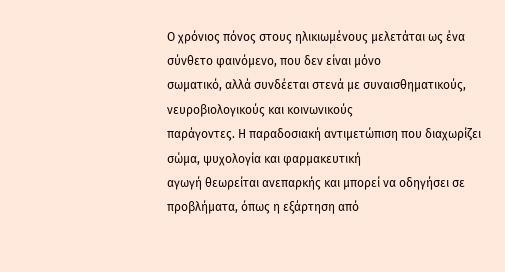Ο χρόνιος πόνος στους ηλικιωμένους μελετάται ως ένα σύνθετο φαινόμενο, που δεν είναι μόνο
σωματικό, αλλά συνδέεται στενά με συναισθηματικούς, νευροβιολογικούς και κοινωνικούς
παράγοντες. Η παραδοσιακή αντιμετώπιση που διαχωρίζει σώμα, ψυχολογία και φαρμακευτική
αγωγή θεωρείται ανεπαρκής και μπορεί να οδηγήσει σε προβλήματα, όπως η εξάρτηση από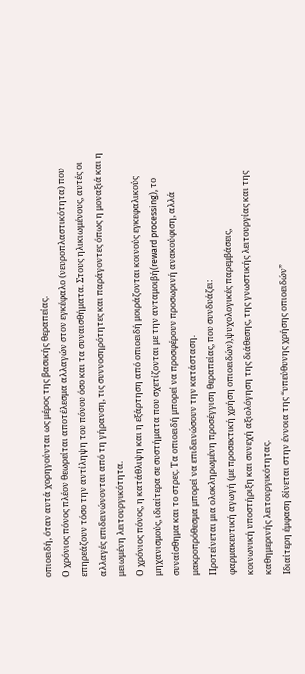οπιοειδή, όταν αυτά χορηγούνται ως μέρος της βασικής θεραπείας.
Ο χρόνιος πόνος πλέον θεωρείται αποτέλεσμα αλλαγών στον εγκέφαλο (νευροπλαστικότητα) που
επηρεάζουν τόσο την αντίληψη του πόνου όσο και τα συναισθήματα. Στους ηλικιωμένους, αυτές οι
αλλαγές επιδεινώνονται από τη γήρανση, τις συννοσηρότητες και παράγοντες όπως η μοναξιά και η
μειωμένη λειτουργικότητα.
Ο χρόνιος πόνος, η κατάθλιψη και η εξάρτηση από οπιοειδή μοιράζονται κοινούς εγκεφαλικούς
μηχανισμούς, ιδιαίτερα σε συστήματα που σχετίζονται με την ανταμοιβή(reward processing), το
συναίσθημα και το στρες. Τα οπιοειδή μπορεί να προσφέρουν προσωρινή ανακούφιση, αλλά
μακροπρόθεσμα μπορεί να επιδεινώσουν την κατάσταση.
Προτείνεται μια ολοκληρωμένη προσέγγιση θεραπείας, που συνδυάζει:
φαρμακευτική αγωγή (με προσεκτική χρήση οπιοειδών),ψυχολογικές παρεμβάσεις,
κοινωνική υποστήριξη και συνεχή αξιολόγηση της διάθεσης, της γνωστικής λειτουργίας και της καθημερινής λειτουργικότητας.
Ιδιαίτερη έμφαση δίνεται στην έννοια της “υπεύθυνης χρήσης οπιοειδών”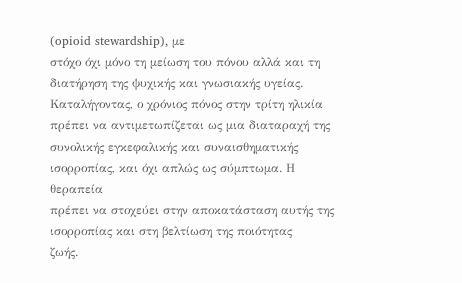(opioid stewardship), με
στόχο όχι μόνο τη μείωση του πόνου αλλά και τη διατήρηση της ψυχικής και γνωσιακής υγείας.
Καταλήγοντας, ο χρόνιος πόνος στην τρίτη ηλικία πρέπει να αντιμετωπίζεται ως μια διαταραχή της
συνολικής εγκεφαλικής και συναισθηματικής ισορροπίας, και όχι απλώς ως σύμπτωμα. Η θεραπεία
πρέπει να στοχεύει στην αποκατάσταση αυτής της ισορροπίας και στη βελτίωση της ποιότητας
ζωής.